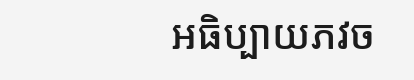អធិប្បាយភវច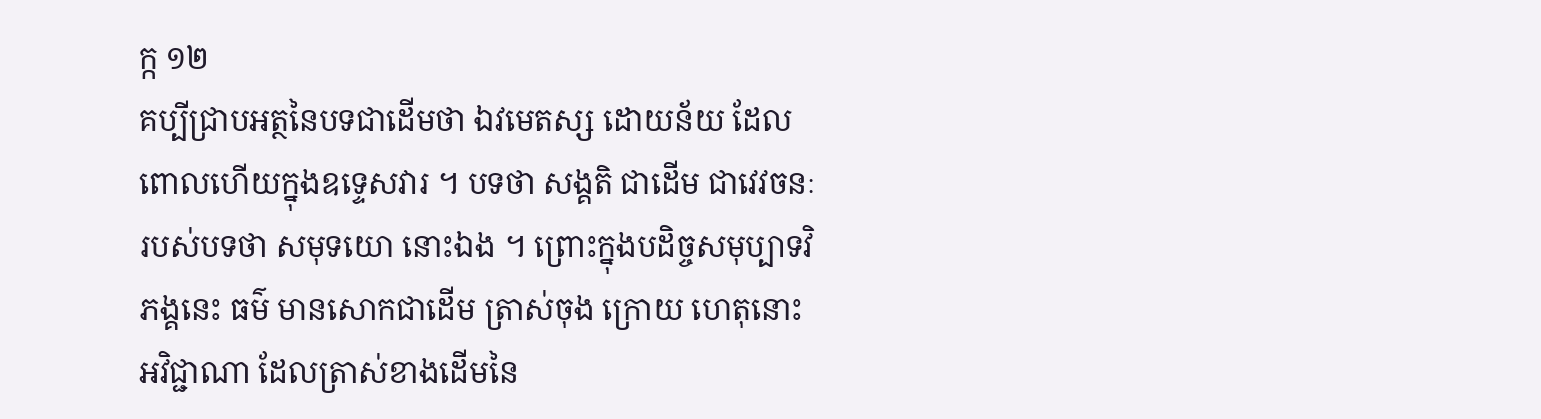ក្ក ១២
គប្បីជ្រាបអត្ថនៃបទជាដើមថា ឯវមេតស្ស ដោយន័យ ដែលពោលហើយក្នុងឧទ្ទេសវារ ។ បទថា សង្គតិ ជាដើម ជាវេវចនៈ របស់បទថា សមុទយោ នោះឯង ។ ព្រោះក្នុងបដិច្ចសមុប្បាទវិភង្គនេះ ធម៌ មានសោកជាដើម ត្រាស់ចុង ក្រោយ ហេតុនោះ អវិជ្ជាណា ដែលត្រាស់ខាងដើមនៃ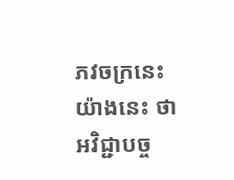ភវចក្រនេះ យ៉ាងនេះ ថា អវិជ្ជាបច្ច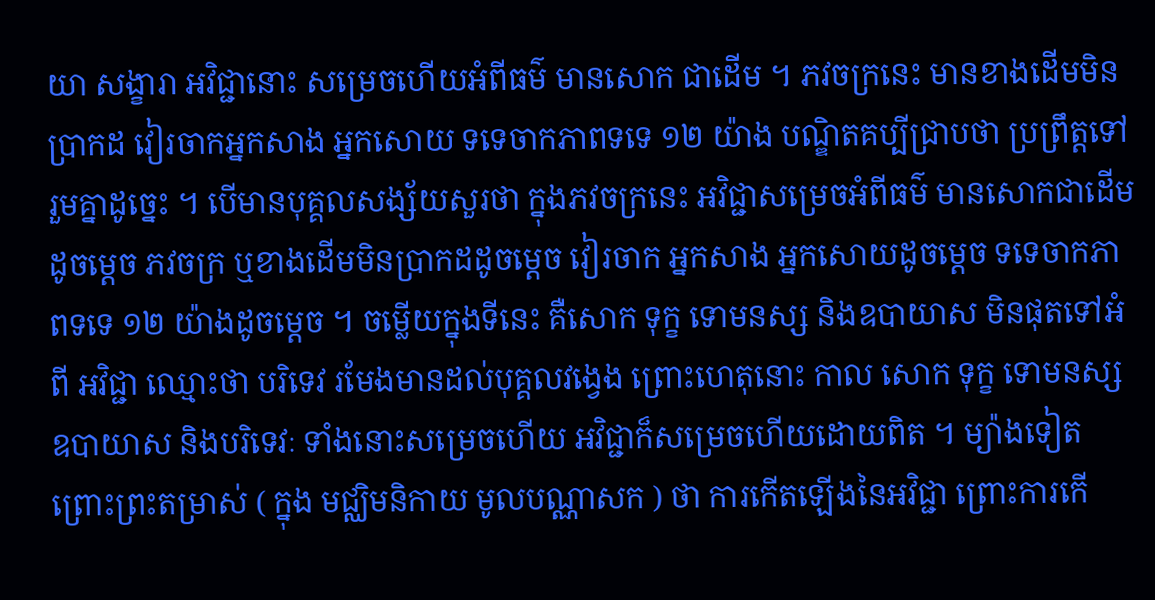យា សង្ខារា អវិជ្ជានោះ សម្រេចហើយអំពីធម៌ មានសោក ជាដើម ។ ភវចក្រនេះ មានខាងដើមមិនប្រាកដ វៀរចាកអ្នកសាង អ្នកសោយ ទទេចាកភាពទទេ ១២ យ៉ាង បណ្ឌិតគប្បីជ្រាបថា ប្រព្រឹត្តទៅរួមគ្នាដូច្នេះ ។ បើមានបុគ្គលសង្ស័យសួរថា ក្នុងភវចក្រនេះ អវិជ្ជាសម្រេចអំពីធម៌ មានសោកជាដើមដូចម្តេច ភវចក្រ ឬខាងដើមមិនប្រាកដដូចម្តេច វៀរចាក អ្នកសាង អ្នកសោយដូចម្តេច ទទេចាកភាពទទេ ១២ យ៉ាងដូចម្តេច ។ ចម្លើយក្នុងទីនេះ គឺសោក ទុក្ខ ទោមនស្ស និងឧបាយាស មិនផុតទៅអំពី អវិជ្ជា ឈ្មោះថា បរិទេវ រមែងមានដល់បុគ្គលវង្វេង ព្រោះហេតុនោះ កាល សោក ទុក្ខ ទោមនស្ស ឧបាយាស និងបរិទេវៈ ទាំងនោះសម្រេចហើយ អវិជ្ជាក៏សម្រេចហើយដោយពិត ។ ម្យ៉ាងទៀត ព្រោះព្រះតម្រាស់ ( ក្នុង មជ្ឈិមនិកាយ មូលបណ្ណាសក ) ថា ការកើតឡើងនៃអវិជ្ជា ព្រោះការកើ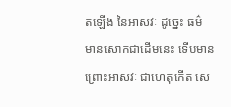តឡើង នៃអាសវៈ ដូច្នេះ ធម៌ មានសោកជាដើមនេះ ទើបមានព្រោះអាសវៈ ជាហេតុកើត សេ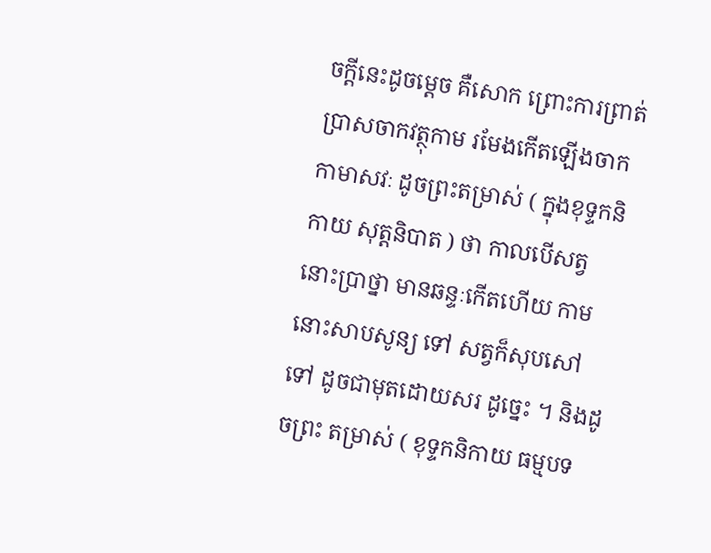ចក្តីនេះដូចម្តេច គឺសោក ព្រោះការព្រាត់ប្រាសចាកវត្ថុកាម រមែងកើតឡើងចាកកាមាសវៈ ដូចព្រះតម្រាស់ ( ក្នុងខុទ្ទកនិកាយ សុត្តនិបាត ) ថា កាលបើសត្វនោះប្រាថ្នា មានឆន្ទៈកើតហើយ កាមនោះសាបសូន្យ ទៅ សត្វក៏សុបសៅទៅ ដូចជាមុតដោយសរ ដូច្នេះ ។ និងដូចព្រះ តម្រាស់ ( ខុទ្ទកនិកាយ ធម្មបទ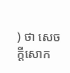) ថា សេចក្តីសោក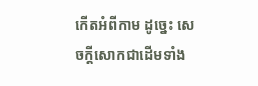កើតអំពីកាម ដូច្នេះ សេចក្តីសោកជាដើមទាំង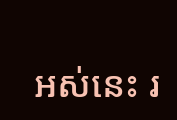អស់នេះ រ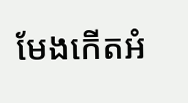មែងកើតអំ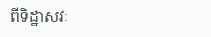ពីទិដ្ឋាសវៈ